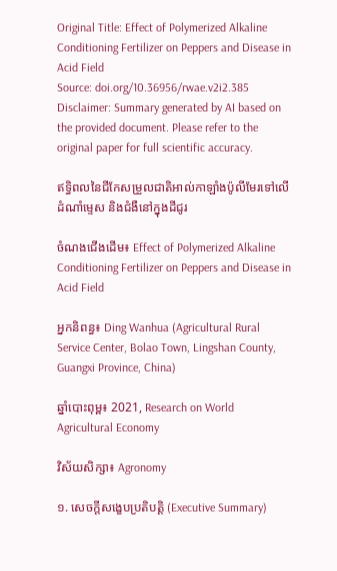Original Title: Effect of Polymerized Alkaline Conditioning Fertilizer on Peppers and Disease in Acid Field
Source: doi.org/10.36956/rwae.v2i2.385
Disclaimer: Summary generated by AI based on the provided document. Please refer to the original paper for full scientific accuracy.

ឥទ្ធិពលនៃជីកែសម្រួលជាតិអាល់កាឡាំងប៉ូលីមែរទៅលើដំណាំម្ទេស និងជំងឺនៅក្នុងដីជូរ

ចំណងជើងដើម៖ Effect of Polymerized Alkaline Conditioning Fertilizer on Peppers and Disease in Acid Field

អ្នកនិពន្ធ៖ Ding Wanhua (Agricultural Rural Service Center, Bolao Town, Lingshan County, Guangxi Province, China)

ឆ្នាំបោះពុម្ព៖ 2021, Research on World Agricultural Economy

វិស័យសិក្សា៖ Agronomy

១. សេចក្តីសង្ខេបប្រតិបត្តិ (Executive Summary)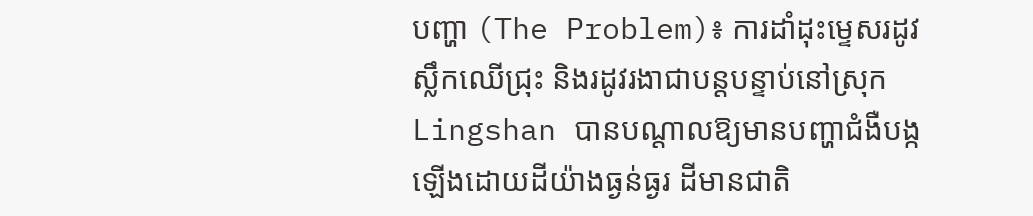បញ្ហា (The Problem)៖ ការដាំដុះម្ទេសរដូវស្លឹកឈើជ្រុះ និងរដូវរងាជាបន្តបន្ទាប់នៅស្រុក Lingshan បានបណ្តាលឱ្យមានបញ្ហាជំងឺបង្កឡើងដោយដីយ៉ាងធ្ងន់ធ្ងរ ដីមានជាតិ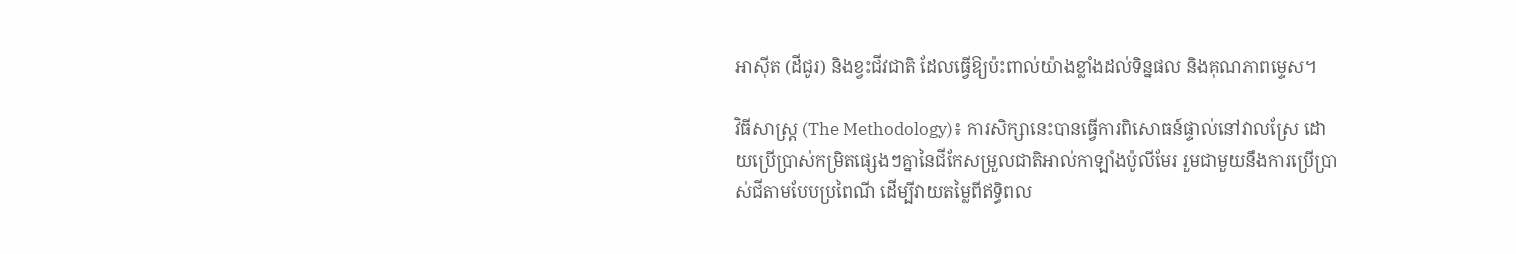អាស៊ីត (ដីជូរ) និងខ្វះជីវជាតិ ដែលធ្វើឱ្យប៉ះពាល់យ៉ាងខ្លាំងដល់ទិន្នផល និងគុណភាពម្ទេស។

វិធីសាស្ត្រ (The Methodology)៖ ការសិក្សានេះបានធ្វើការពិសោធន៍ផ្ទាល់នៅវាលស្រែ ដោយប្រើប្រាស់កម្រិតផ្សេងៗគ្នានៃជីកែសម្រួលជាតិអាល់កាឡាំងប៉ូលីមែរ រួមជាមួយនឹងការប្រើប្រាស់ជីតាមបែបប្រពៃណី ដើម្បីវាយតម្លៃពីឥទ្ធិពល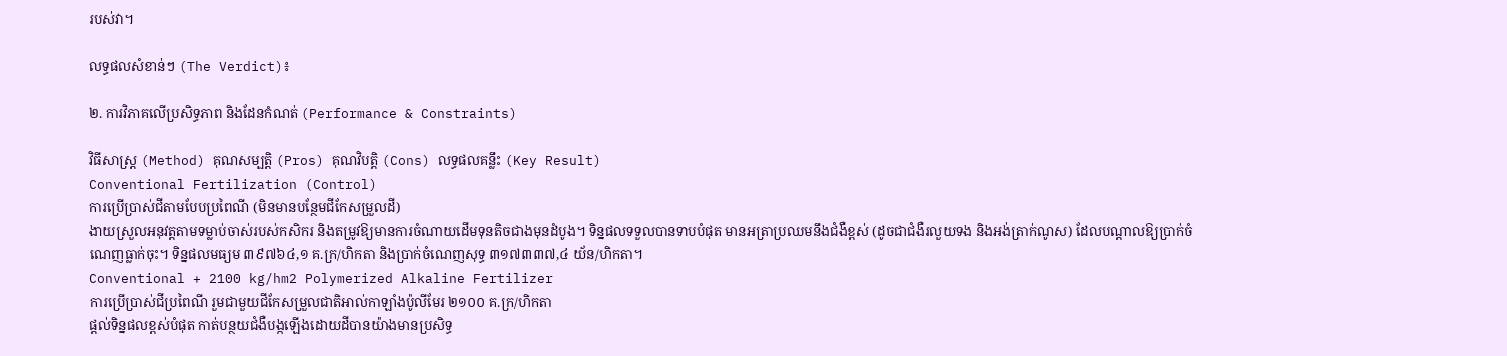របស់វា។

លទ្ធផលសំខាន់ៗ (The Verdict)៖

២. ការវិភាគលើប្រសិទ្ធភាព និងដែនកំណត់ (Performance & Constraints)

វិធីសាស្ត្រ (Method) គុណសម្បត្តិ (Pros) គុណវិបត្តិ (Cons) លទ្ធផលគន្លឹះ (Key Result)
Conventional Fertilization (Control)
ការប្រើប្រាស់ជីតាមបែបប្រពៃណី (មិនមានបន្ថែមជីកែសម្រួលដី)
ងាយស្រួលអនុវត្តតាមទម្លាប់ចាស់របស់កសិករ និងតម្រូវឱ្យមានការចំណាយដើមទុនតិចជាងមុនដំបូង។ ទិន្នផលទទួលបានទាបបំផុត មានអត្រាប្រឈមនឹងជំងឺខ្ពស់ (ដូចជាជំងឺរលួយទង និងអង់ត្រាក់ណូស) ដែលបណ្តាលឱ្យប្រាក់ចំណេញធ្លាក់ចុះ។ ទិន្នផលមធ្យម ៣៩៧៦៤,១ គ.ក្រ/ហិកតា និងប្រាក់ចំណេញសុទ្ធ ៣១៧៣៣៧,៤ យ័ន/ហិកតា។
Conventional + 2100 kg/hm2 Polymerized Alkaline Fertilizer
ការប្រើប្រាស់ជីប្រពៃណី រួមជាមួយជីកែសម្រួលជាតិអាល់កាឡាំងប៉ូលីមែរ ២១០០ គ.ក្រ/ហិកតា
ផ្តល់ទិន្នផលខ្ពស់បំផុត កាត់បន្ថយជំងឺបង្កឡើងដោយដីបានយ៉ាងមានប្រសិទ្ធ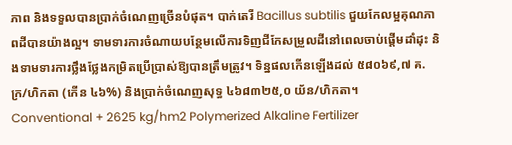ភាព និងទទួលបានប្រាក់ចំណេញច្រើនបំផុត។ បាក់តេរី Bacillus subtilis ជួយកែលម្អគុណភាពដីបានយ៉ាងល្អ។ ទាមទារការចំណាយបន្ថែមលើការទិញជីកែសម្រួលដីនៅពេលចាប់ផ្តើមដាំដុះ និងទាមទារការថ្លឹងថ្លែងកម្រិតប្រើប្រាស់ឱ្យបានត្រឹមត្រូវ។ ទិន្នផលកើនឡើងដល់ ៥៨០៦៩,៧ គ.ក្រ/ហិកតា (កើន ៤៦%) និងប្រាក់ចំណេញសុទ្ធ ៤៦៨៣២៥,០ យ័ន/ហិកតា។
Conventional + 2625 kg/hm2 Polymerized Alkaline Fertilizer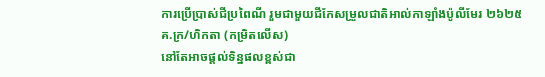ការប្រើប្រាស់ជីប្រពៃណី រួមជាមួយជីកែសម្រួលជាតិអាល់កាឡាំងប៉ូលីមែរ ២៦២៥ គ.ក្រ/ហិកតា (កម្រិតលើស)
នៅតែអាចផ្តល់ទិន្នផលខ្ពស់ជា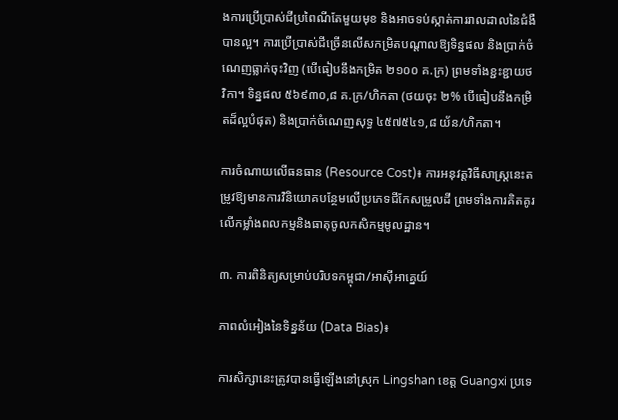ងការប្រើប្រាស់ជីប្រពៃណីតែមួយមុខ និងអាចទប់ស្កាត់ការរាលដាលនៃជំងឺបានល្អ។ ការប្រើប្រាស់ជីច្រើនលើសកម្រិតបណ្តាលឱ្យទិន្នផល និងប្រាក់ចំណេញធ្លាក់ចុះវិញ (បើធៀបនឹងកម្រិត ២១០០ គ.ក្រ) ព្រមទាំងខ្ជះខ្ជាយថវិកា។ ទិន្នផល ៥៦៩៣០,៨ គ.ក្រ/ហិកតា (ថយចុះ ២% បើធៀបនឹងកម្រិតដ៏ល្អបំផុត) និងប្រាក់ចំណេញសុទ្ធ ៤៥៧៥៤១,៨ យ័ន/ហិកតា។

ការចំណាយលើធនធាន (Resource Cost)៖ ការអនុវត្តវិធីសាស្ត្រនេះតម្រូវឱ្យមានការវិនិយោគបន្ថែមលើប្រភេទជីកែសម្រួលដី ព្រមទាំងការគិតគូរលើកម្លាំងពលកម្មនិងធាតុចូលកសិកម្មមូលដ្ឋាន។

៣. ការពិនិត្យសម្រាប់បរិបទកម្ពុជា/អាស៊ីអាគ្នេយ៍

ភាពលំអៀងនៃទិន្នន័យ (Data Bias)៖

ការសិក្សានេះត្រូវបានធ្វើឡើងនៅស្រុក Lingshan ខេត្ត Guangxi ប្រទេ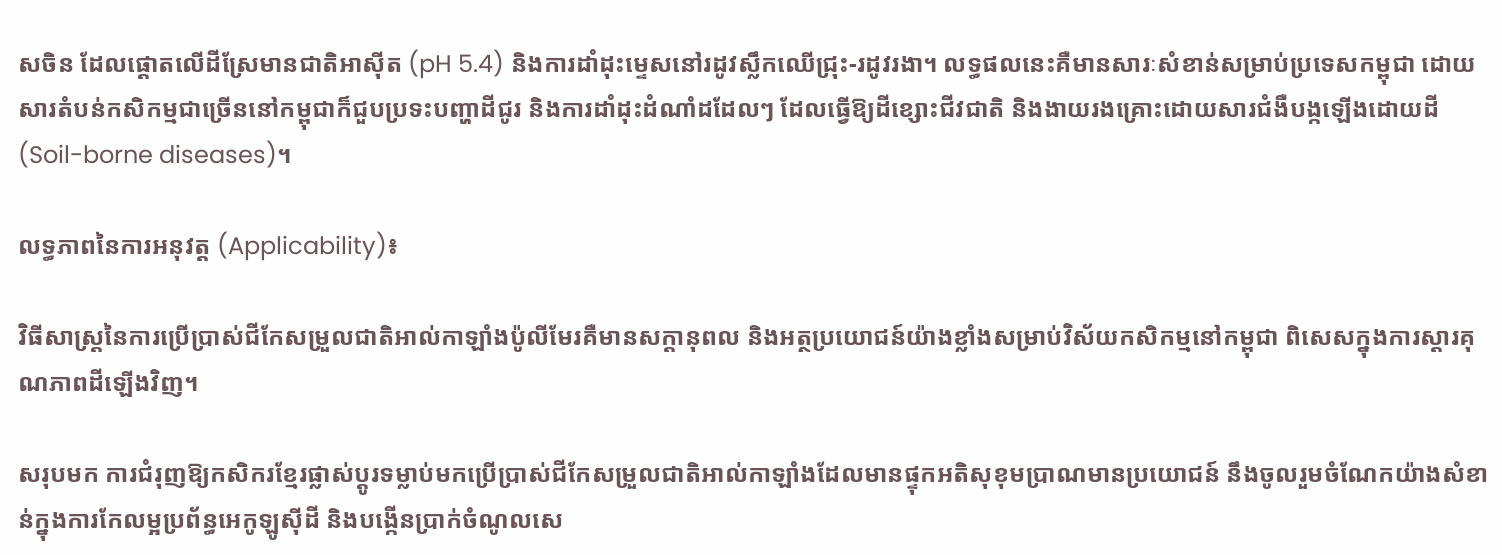សចិន ដែលផ្តោតលើដីស្រែមានជាតិអាស៊ីត (pH 5.4) និងការដាំដុះម្ទេសនៅរដូវស្លឹកឈើជ្រុះ-រដូវរងា។ លទ្ធផលនេះគឺមានសារៈសំខាន់សម្រាប់ប្រទេសកម្ពុជា ដោយសារតំបន់កសិកម្មជាច្រើននៅកម្ពុជាក៏ជួបប្រទះបញ្ហាដីជូរ និងការដាំដុះដំណាំដដែលៗ ដែលធ្វើឱ្យដីខ្សោះជីវជាតិ និងងាយរងគ្រោះដោយសារជំងឺបង្កឡើងដោយដី (Soil-borne diseases)។

លទ្ធភាពនៃការអនុវត្ត (Applicability)៖

វិធីសាស្ត្រនៃការប្រើប្រាស់ជីកែសម្រួលជាតិអាល់កាឡាំងប៉ូលីមែរគឺមានសក្តានុពល និងអត្ថប្រយោជន៍យ៉ាងខ្លាំងសម្រាប់វិស័យកសិកម្មនៅកម្ពុជា ពិសេសក្នុងការស្តារគុណភាពដីឡើងវិញ។

សរុបមក ការជំរុញឱ្យកសិករខ្មែរផ្លាស់ប្តូរទម្លាប់មកប្រើប្រាស់ជីកែសម្រួលជាតិអាល់កាឡាំងដែលមានផ្ទុកអតិសុខុមប្រាណមានប្រយោជន៍ នឹងចូលរួមចំណែកយ៉ាងសំខាន់ក្នុងការកែលម្អប្រព័ន្ធអេកូឡូស៊ីដី និងបង្កើនប្រាក់ចំណូលសេ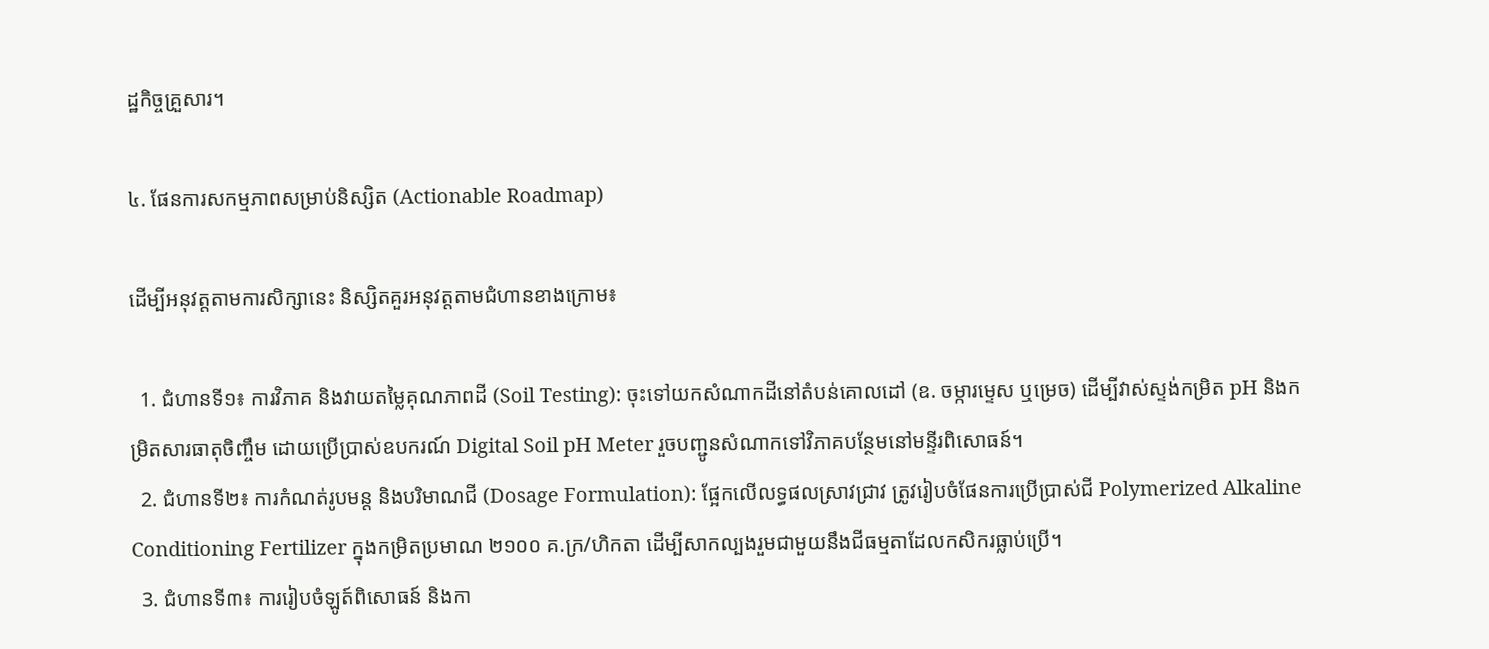ដ្ឋកិច្ចគ្រួសារ។

៤. ផែនការសកម្មភាពសម្រាប់និស្សិត (Actionable Roadmap)

ដើម្បីអនុវត្តតាមការសិក្សានេះ និស្សិតគួរអនុវត្តតាមជំហានខាងក្រោម៖

  1. ជំហានទី១៖ ការវិភាគ និងវាយតម្លៃគុណភាពដី (Soil Testing): ចុះទៅយកសំណាកដីនៅតំបន់គោលដៅ (ឧ. ចម្ការម្ទេស ឬម្រេច) ដើម្បីវាស់ស្ទង់កម្រិត pH និងកម្រិតសារធាតុចិញ្ចឹម ដោយប្រើប្រាស់ឧបករណ៍ Digital Soil pH Meter រួចបញ្ជូនសំណាកទៅវិភាគបន្ថែមនៅមន្ទីរពិសោធន៍។
  2. ជំហានទី២៖ ការកំណត់រូបមន្ត និងបរិមាណជី (Dosage Formulation): ផ្អែកលើលទ្ធផលស្រាវជ្រាវ ត្រូវរៀបចំផែនការប្រើប្រាស់ជី Polymerized Alkaline Conditioning Fertilizer ក្នុងកម្រិតប្រមាណ ២១០០ គ.ក្រ/ហិកតា ដើម្បីសាកល្បងរួមជាមួយនឹងជីធម្មតាដែលកសិករធ្លាប់ប្រើ។
  3. ជំហានទី៣៖ ការរៀបចំឡូត៍ពិសោធន៍ និងកា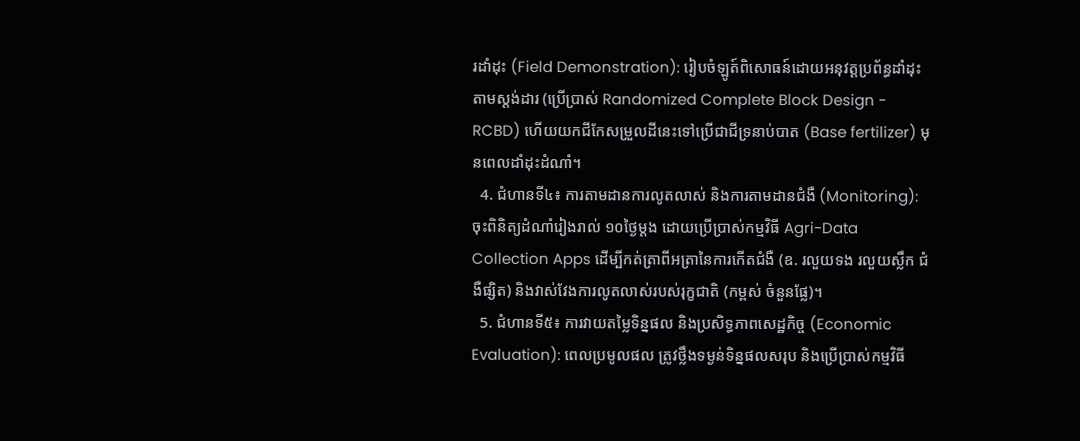រដាំដុះ (Field Demonstration): រៀបចំឡូត៍ពិសោធន៍ដោយអនុវត្តប្រព័ន្ធដាំដុះតាមស្តង់ដារ (ប្រើប្រាស់ Randomized Complete Block Design - RCBD) ហើយយកជីកែសម្រួលដីនេះទៅប្រើជាជីទ្រនាប់បាត (Base fertilizer) មុនពេលដាំដុះដំណាំ។
  4. ជំហានទី៤៖ ការតាមដានការលូតលាស់ និងការតាមដានជំងឺ (Monitoring): ចុះពិនិត្យដំណាំរៀងរាល់ ១០ថ្ងៃម្តង ដោយប្រើប្រាស់កម្មវិធី Agri-Data Collection Apps ដើម្បីកត់ត្រាពីអត្រានៃការកើតជំងឺ (ឧ. រលួយទង រលួយស្លឹក ជំងឺផ្សិត) និងវាស់វែងការលូតលាស់របស់រុក្ខជាតិ (កម្ពស់ ចំនួនផ្លែ)។
  5. ជំហានទី៥៖ ការវាយតម្លៃទិន្នផល និងប្រសិទ្ធភាពសេដ្ឋកិច្ច (Economic Evaluation): ពេលប្រមូលផល ត្រូវថ្លឹងទម្ងន់ទិន្នផលសរុប និងប្រើប្រាស់កម្មវិធី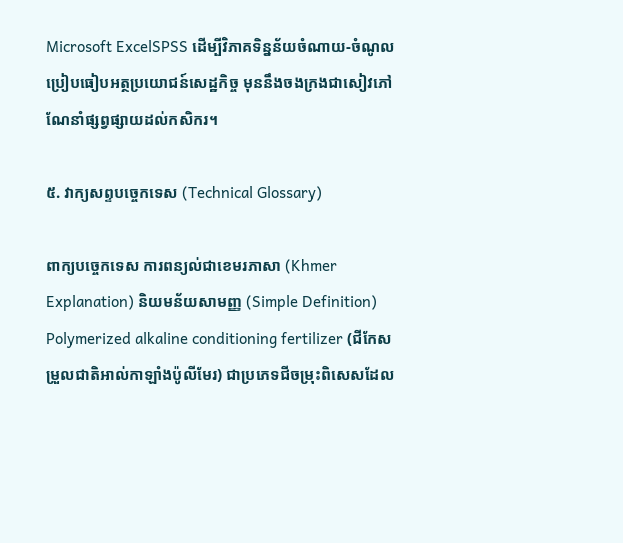Microsoft ExcelSPSS ដើម្បីវិភាគទិន្នន័យចំណាយ-ចំណូល ប្រៀបធៀបអត្ថប្រយោជន៍សេដ្ឋកិច្ច មុននឹងចងក្រងជាសៀវភៅណែនាំផ្សព្វផ្សាយដល់កសិករ។

៥. វាក្យសព្ទបច្ចេកទេស (Technical Glossary)

ពាក្យបច្ចេកទេស ការពន្យល់ជាខេមរភាសា (Khmer Explanation) និយមន័យសាមញ្ញ (Simple Definition)
Polymerized alkaline conditioning fertilizer (ជីកែសម្រួលជាតិអាល់កាឡាំងប៉ូលីមែរ) ជាប្រភេទជីចម្រុះពិសេសដែល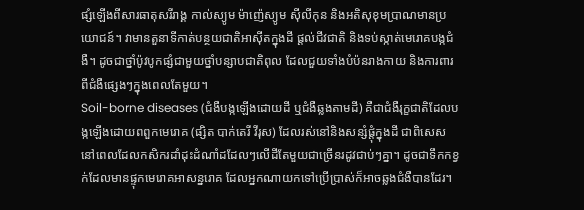ផ្សំឡើងពីសារធាតុសរីរាង្គ កាល់ស្យូម ម៉ាញ៉េស្យូម ស៊ីលីកុន និងអតិសុខុមប្រាណមានប្រយោជន៍។ វាមានតួនាទីកាត់បន្ថយជាតិអាស៊ីតក្នុងដី ផ្តល់ជីវជាតិ និងទប់ស្កាត់មេរោគបង្កជំងឺ។ ដូចជាថ្នាំប៉ូវបូកផ្សំជាមួយថ្នាំបន្សាបជាតិពុល ដែលជួយទាំងបំប៉នរាងកាយ និងការពារពីជំងឺផ្សេងៗក្នុងពេលតែមួយ។
Soil-borne diseases (ជំងឺបង្កឡើងដោយដី ឬជំងឺឆ្លងតាមដី) គឺជាជំងឺរុក្ខជាតិដែលបង្កឡើងដោយពពួកមេរោគ (ផ្សិត បាក់តេរី វីរុស) ដែលរស់នៅនិងសន្សំផ្តុំក្នុងដី ជាពិសេសនៅពេលដែលកសិករដាំដុះដំណាំដដែលៗលើដីតែមួយជាច្រើនរដូវជាប់ៗគ្នា។ ដូចជាទឹកកខ្វក់ដែលមានផ្ទុកមេរោគអាសន្នរោគ ដែលអ្នកណាយកទៅប្រើប្រាស់ក៏អាចឆ្លងជំងឺបានដែរ។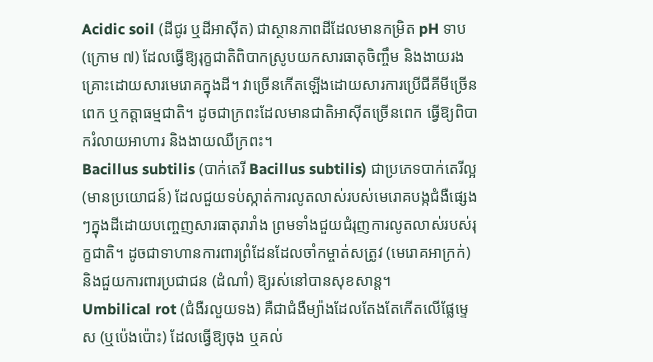Acidic soil (ដីជូរ ឬដីអាស៊ីត) ជាស្ថានភាពដីដែលមានកម្រិត pH ទាប (ក្រោម ៧) ដែលធ្វើឱ្យរុក្ខជាតិពិបាកស្រូបយកសារធាតុចិញ្ចឹម និងងាយរងគ្រោះដោយសារមេរោគក្នុងដី។ វាច្រើនកើតឡើងដោយសារការប្រើជីគីមីច្រើនពេក ឬកត្តាធម្មជាតិ។ ដូចជាក្រពះដែលមានជាតិអាស៊ីតច្រើនពេក ធ្វើឱ្យពិបាករំលាយអាហារ និងងាយឈឺក្រពះ។
Bacillus subtilis (បាក់តេរី Bacillus subtilis) ជាប្រភេទបាក់តេរីល្អ (មានប្រយោជន៍) ដែលជួយទប់ស្កាត់ការលូតលាស់របស់មេរោគបង្កជំងឺផ្សេងៗក្នុងដីដោយបញ្ចេញសារធាតុរារាំង ព្រមទាំងជួយជំរុញការលូតលាស់របស់រុក្ខជាតិ។ ដូចជាទាហានការពារព្រំដែនដែលចាំកម្ចាត់សត្រូវ (មេរោគអាក្រក់) និងជួយការពារប្រជាជន (ដំណាំ) ឱ្យរស់នៅបានសុខសាន្ត។
Umbilical rot (ជំងឺរលួយទង) គឺជាជំងឺម្យ៉ាងដែលតែងតែកើតលើផ្លែម្ទេស (ឬប៉េងប៉ោះ) ដែលធ្វើឱ្យចុង ឬគល់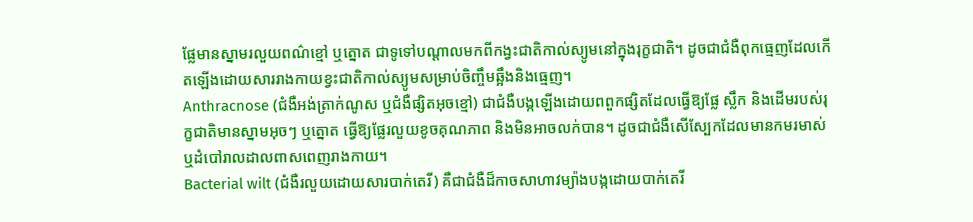ផ្លែមានស្នាមរលួយពណ៌ខ្មៅ ឬត្នោត ជាទូទៅបណ្តាលមកពីកង្វះជាតិកាល់ស្យូមនៅក្នុងរុក្ខជាតិ។ ដូចជាជំងឺពុកធ្មេញដែលកើតឡើងដោយសាររាងកាយខ្វះជាតិកាល់ស្យូមសម្រាប់ចិញ្ចឹមឆ្អឹងនិងធ្មេញ។
Anthracnose (ជំងឺអង់ត្រាក់ណូស ឬជំងឺផ្សិតអុចខ្មៅ) ជាជំងឺបង្កឡើងដោយពពួកផ្សិតដែលធ្វើឱ្យផ្លែ ស្លឹក និងដើមរបស់រុក្ខជាតិមានស្នាមអុចៗ ឬត្នោត ធ្វើឱ្យផ្លែរលួយខូចគុណភាព និងមិនអាចលក់បាន។ ដូចជាជំងឺសើស្បែកដែលមានកមរមាស់ ឬដំបៅរាលដាលពាសពេញរាងកាយ។
Bacterial wilt (ជំងឺរលួយដោយសារបាក់តេរី) គឺជាជំងឺដ៏កាចសាហាវម្យ៉ាងបង្កដោយបាក់តេរី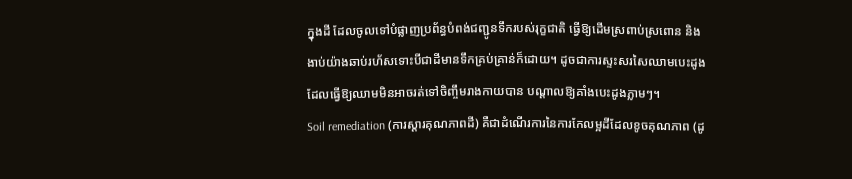ក្នុងដី ដែលចូលទៅបំផ្លាញប្រព័ន្ធបំពង់ជញ្ជូនទឹករបស់រុក្ខជាតិ ធ្វើឱ្យដើមស្រពាប់ស្រពោន និងងាប់យ៉ាងឆាប់រហ័សទោះបីជាដីមានទឹកគ្រប់គ្រាន់ក៏ដោយ។ ដូចជាការស្ទះសរសៃឈាមបេះដូង ដែលធ្វើឱ្យឈាមមិនអាចរត់ទៅចិញ្ចឹមរាងកាយបាន បណ្តាលឱ្យគាំងបេះដូងភ្លាមៗ។
Soil remediation (ការស្តារគុណភាពដី) គឺជាដំណើរការនៃការកែលម្អដីដែលខូចគុណភាព (ដូ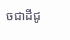ចជាដីជូ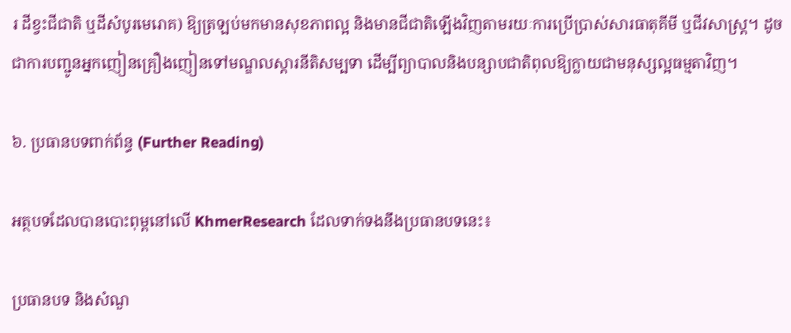រ ដីខ្វះជីជាតិ ឬដីសំបូរមេរោគ) ឱ្យត្រឡប់មកមានសុខភាពល្អ និងមានជីជាតិឡើងវិញតាមរយៈការប្រើប្រាស់សារធាតុគីមី ឬជីវសាស្ត្រ។ ដូចជាការបញ្ជូនអ្នកញៀនគ្រឿងញៀនទៅមណ្ឌលស្តារនីតិសម្បទា ដើម្បីព្យាបាលនិងបន្សាបជាតិពុលឱ្យក្លាយជាមនុស្សល្អធម្មតាវិញ។

៦. ប្រធានបទពាក់ព័ន្ធ (Further Reading)

អត្ថបទដែលបានបោះពុម្ពនៅលើ KhmerResearch ដែលទាក់ទងនឹងប្រធានបទនេះ៖

ប្រធានបទ និងសំណួ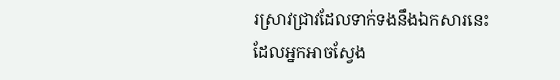រស្រាវជ្រាវដែលទាក់ទងនឹងឯកសារនេះ ដែលអ្នកអាចស្វែង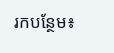រកបន្ថែម៖